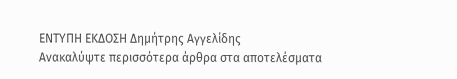ΕΝΤΥΠΗ ΕΚΔΟΣΗ Δημήτρης Αγγελίδης
Ανακαλύψτε περισσότερα άρθρα στα αποτελέσματα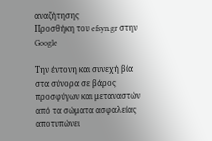αναζήτησης
Προσθήκη του efsyn.gr στην Google

Την έντονη και συνεχή βία στα σύνορα σε βάρος προσφύγων και μεταναστών από τα σώματα ασφαλείας αποτυπώνει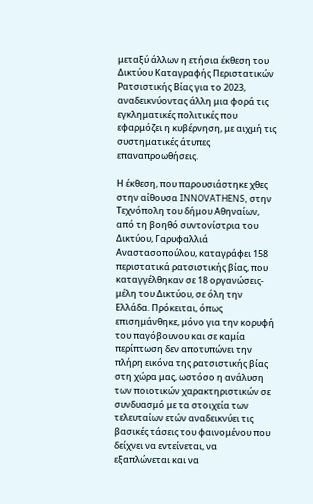μεταξύ άλλων η ετήσια έκθεση του Δικτύου Καταγραφής Περιστατικών Ρατσιστικής Βίας για το 2023, αναδεικνύοντας άλλη μια φορά τις εγκληματικές πολιτικές που εφαρμόζει η κυβέρνηση, με αιχμή τις συστηματικές άτυπες επαναπροωθήσεις.

Η έκθεση, που παρουσιάστηκε χθες στην αίθουσα INNOVATHENS, στην Τεχνόπολη του δήμου Αθηναίων, από τη βοηθό συντονίστρια του Δικτύου, Γαρυφαλλιά Αναστασοπούλου, καταγράφει 158 περιστατικά ρατσιστικής βίας, που καταγγέλθηκαν σε 18 οργανώσεις-μέλη του Δικτύου, σε όλη την Ελλάδα. Πρόκειται, όπως επισημάνθηκε, μόνο για την κορυφή του παγόβουνου και σε καμία περίπτωση δεν αποτυπώνει την πλήρη εικόνα της ρατσιστικής βίας στη χώρα μας, ωστόσο η ανάλυση των ποιοτικών χαρακτηριστικών σε συνδυασμό με τα στοιχεία των τελευταίων ετών αναδεικνύει τις βασικές τάσεις του φαινομένου που δείχνει να εντείνεται, να εξαπλώνεται και να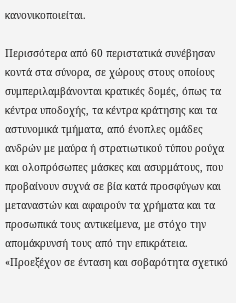κανονικοποιείται.

Περισσότερα από 60 περιστατικά συνέβησαν κοντά στα σύνορα, σε χώρους στους οποίους συμπεριλαμβάνονται κρατικές δομές, όπως τα κέντρα υποδοχής, τα κέντρα κράτησης και τα αστυνομικά τμήματα, από ένοπλες ομάδες ανδρών με μαύρα ή στρατιωτικού τύπου ρούχα και ολοπρόσωπες μάσκες και ασυρμάτους, που προβαίνουν συχνά σε βία κατά προσφύγων και μεταναστών και αφαιρούν τα χρήματα και τα προσωπικά τους αντικείμενα, με στόχο την απομάκρυνσή τους από την επικράτεια. «Προεξέχον σε ένταση και σοβαρότητα σχετικό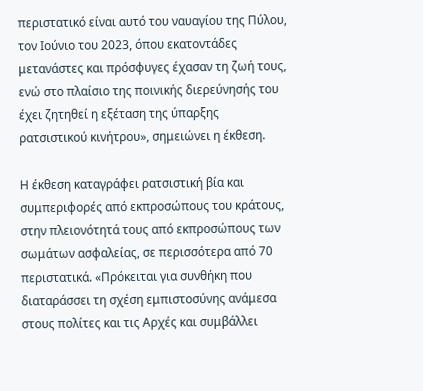περιστατικό είναι αυτό του ναυαγίου της Πύλου, τον Ιούνιο του 2023, όπου εκατοντάδες μετανάστες και πρόσφυγες έχασαν τη ζωή τους, ενώ στο πλαίσιο της ποινικής διερεύνησής του έχει ζητηθεί η εξέταση της ύπαρξης ρατσιστικού κινήτρου», σημειώνει η έκθεση.

Η έκθεση καταγράφει ρατσιστική βία και συμπεριφορές από εκπροσώπους του κράτους, στην πλειονότητά τους από εκπροσώπους των σωμάτων ασφαλείας, σε περισσότερα από 70 περιστατικά. «Πρόκειται για συνθήκη που διαταράσσει τη σχέση εμπιστοσύνης ανάμεσα στους πολίτες και τις Αρχές και συμβάλλει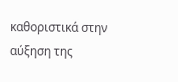καθοριστικά στην αύξηση της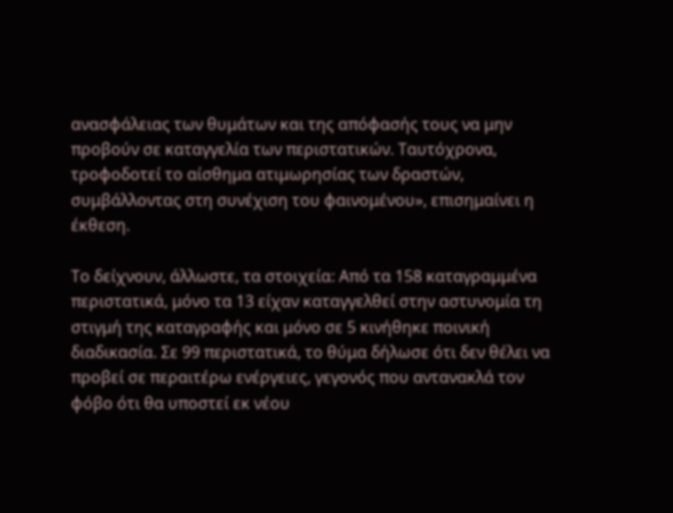ανασφάλειας των θυμάτων και της απόφασής τους να μην προβούν σε καταγγελία των περιστατικών. Ταυτόχρονα, τροφοδοτεί το αίσθημα ατιμωρησίας των δραστών, συμβάλλοντας στη συνέχιση του φαινομένου», επισημαίνει η έκθεση.

Το δείχνουν, άλλωστε, τα στοιχεία: Από τα 158 καταγραμμένα περιστατικά, μόνο τα 13 είχαν καταγγελθεί στην αστυνομία τη στιγμή της καταγραφής και μόνο σε 5 κινήθηκε ποινική διαδικασία. Σε 99 περιστατικά, το θύμα δήλωσε ότι δεν θέλει να προβεί σε περαιτέρω ενέργειες, γεγονός που αντανακλά τον φόβο ότι θα υποστεί εκ νέου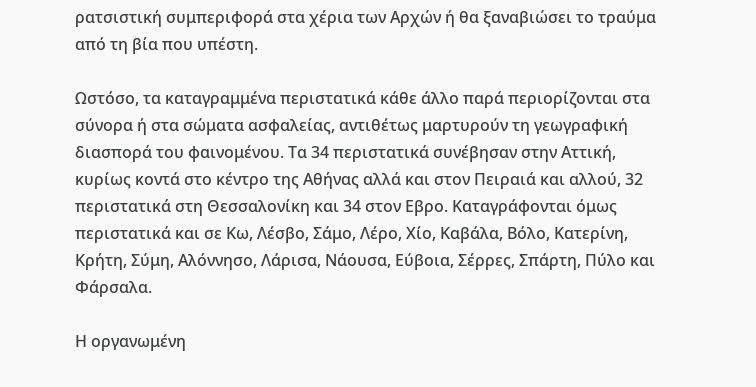ρατσιστική συμπεριφορά στα χέρια των Αρχών ή θα ξαναβιώσει το τραύμα από τη βία που υπέστη.

Ωστόσο, τα καταγραμμένα περιστατικά κάθε άλλο παρά περιορίζονται στα σύνορα ή στα σώματα ασφαλείας, αντιθέτως μαρτυρούν τη γεωγραφική διασπορά του φαινομένου. Τα 34 περιστατικά συνέβησαν στην Αττική, κυρίως κοντά στο κέντρο της Αθήνας αλλά και στον Πειραιά και αλλού, 32 περιστατικά στη Θεσσαλονίκη και 34 στον Εβρο. Καταγράφονται όμως περιστατικά και σε Κω, Λέσβο, Σάμο, Λέρο, Χίο, Καβάλα, Βόλο, Κατερίνη, Κρήτη, Σύμη, Αλόννησο, Λάρισα, Νάουσα, Εύβοια, Σέρρες, Σπάρτη, Πύλο και Φάρσαλα.

Η οργανωμένη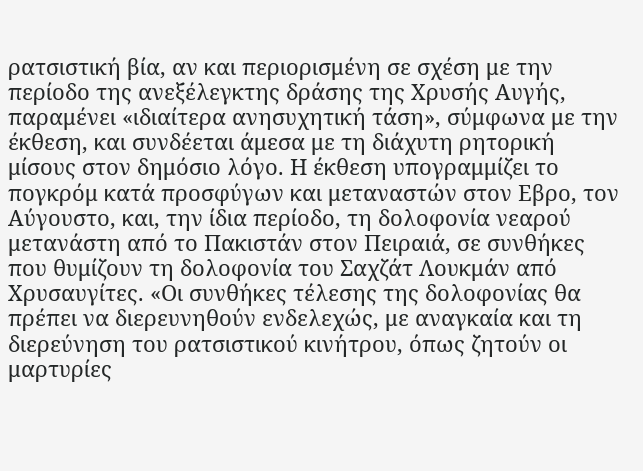ρατσιστική βία, αν και περιορισμένη σε σχέση με την περίοδο της ανεξέλεγκτης δράσης της Χρυσής Αυγής, παραμένει «ιδιαίτερα ανησυχητική τάση», σύμφωνα με την έκθεση, και συνδέεται άμεσα με τη διάχυτη ρητορική μίσους στον δημόσιο λόγο. Η έκθεση υπογραμμίζει το πογκρόμ κατά προσφύγων και μεταναστών στον Εβρο, τον Αύγουστο, και, την ίδια περίοδο, τη δολοφονία νεαρού μετανάστη από το Πακιστάν στον Πειραιά, σε συνθήκες που θυμίζουν τη δολοφονία του Σαχζάτ Λουκμάν από Χρυσαυγίτες. «Οι συνθήκες τέλεσης της δολοφονίας θα πρέπει να διερευνηθούν ενδελεχώς, με αναγκαία και τη διερεύνηση του ρατσιστικού κινήτρου, όπως ζητούν οι μαρτυρίες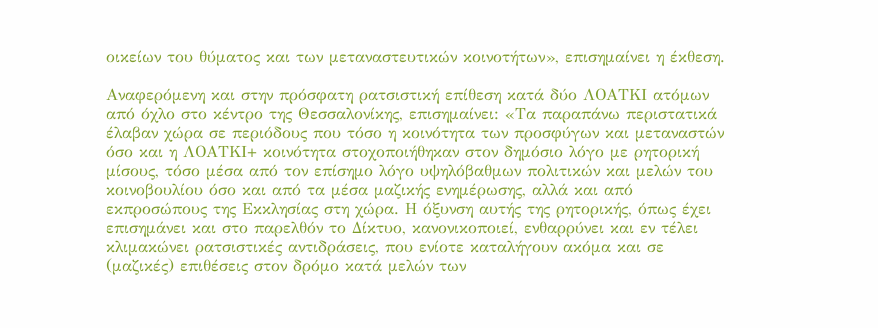οικείων του θύματος και των μεταναστευτικών κοινοτήτων», επισημαίνει η έκθεση.

Αναφερόμενη και στην πρόσφατη ρατσιστική επίθεση κατά δύο ΛΟΑΤΚΙ ατόμων από όχλο στο κέντρο της Θεσσαλονίκης, επισημαίνει: «Τα παραπάνω περιστατικά έλαβαν χώρα σε περιόδους που τόσο η κοινότητα των προσφύγων και μεταναστών όσο και η ΛΟΑΤΚΙ+ κοινότητα στοχοποιήθηκαν στον δημόσιο λόγο με ρητορική μίσους, τόσο μέσα από τον επίσημο λόγο υψηλόβαθμων πολιτικών και μελών του κοινοβουλίου όσο και από τα μέσα μαζικής ενημέρωσης, αλλά και από εκπροσώπους της Εκκλησίας στη χώρα. Η όξυνση αυτής της ρητορικής, όπως έχει επισημάνει και στο παρελθόν το Δίκτυο, κανονικοποιεί, ενθαρρύνει και εν τέλει κλιμακώνει ρατσιστικές αντιδράσεις, που ενίοτε καταλήγουν ακόμα και σε (μαζικές) επιθέσεις στον δρόμο κατά μελών των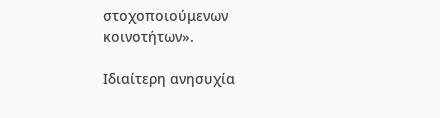στοχοποιούμενων κοινοτήτων».

Ιδιαίτερη ανησυχία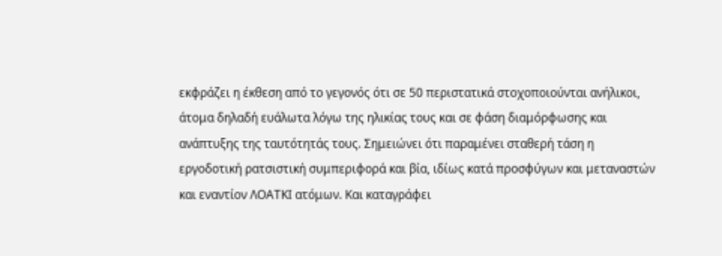εκφράζει η έκθεση από το γεγονός ότι σε 50 περιστατικά στοχοποιούνται ανήλικοι, άτομα δηλαδή ευάλωτα λόγω της ηλικίας τους και σε φάση διαμόρφωσης και ανάπτυξης της ταυτότητάς τους. Σημειώνει ότι παραμένει σταθερή τάση η εργοδοτική ρατσιστική συμπεριφορά και βία, ιδίως κατά προσφύγων και μεταναστών και εναντίον ΛΟΑΤΚΙ ατόμων. Και καταγράφει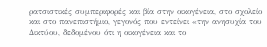ρατσιστικές συμπεριφορές και βία στην οικογένεια, στο σχολείο και στο πανεπιστήμιο, γεγονός που εντείνει «την ανησυχία του Δικτύου, δεδομένου ότι η οικογένεια και το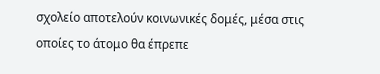σχολείο αποτελούν κοινωνικές δομές, μέσα στις οποίες το άτομο θα έπρεπε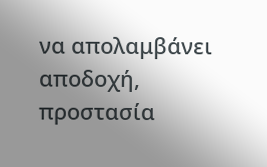να απολαμβάνει αποδοχή, προστασία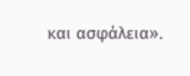και ασφάλεια».